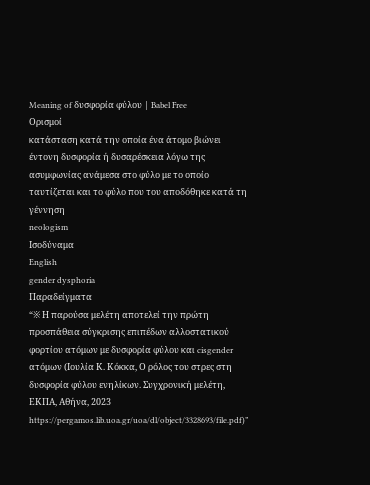Meaning of δυσφορία φύλου | Babel Free
Ορισμοί
κατάσταση κατά την οποία ένα άτομο βιώνει έντονη δυσφορία ή δυσαρέσκεια λόγω της ασυμφωνίας ανάμεσα στο φύλο με το οποίο ταυτίζεται και το φύλο που του αποδόθηκε κατά τη γέννηση
neologism
Ισοδύναμα
English
gender dysphoria
Παραδείγματα
“※ Η παρούσα μελέτη αποτελεί την πρώτη προσπάθεια σύγκρισης επιπέδων αλλοστατικού φορτίου ατόμων με δυσφορία φύλου και cisgender ατόμων (Ιουλία Κ. Κόκκα, Ο ρόλος του στρες στη δυσφορία φύλου ενηλίκων. Συγχρονική μελέτη, ΕΚΠΑ, Αθήνα, 2023 https://pergamos.lib.uoa.gr/uoa/dl/object/3328693/file.pdf)”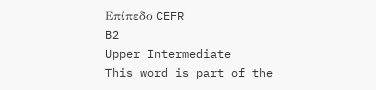Επίπεδο CEFR
B2
Upper Intermediate
This word is part of the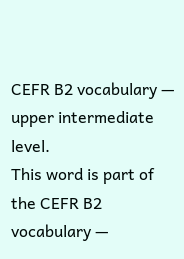CEFR B2 vocabulary — upper intermediate level.
This word is part of the CEFR B2 vocabulary —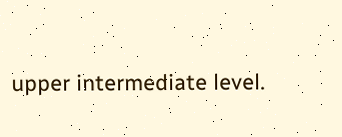upper intermediate level.